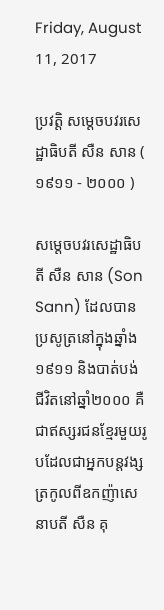Friday, August 11, 2017

ប្រវត្តិ សម្ដេចបវរសេដ្ឋាធិបតី សឺន សាន ( ១៩១១ - ២០០០ )

សម្ដេចបវរសេដ្ឋាធិបតី សឺន សាន (Son Sann) ដែលបានប្រសូត្រនៅក្នុងឆ្នាំង១៩១១ និងបាត់បង់ជីវិតនៅឆ្នាំ២០០០ គឺជាឥស្សរជនខ្មែរមួយរូបដែលជាអ្នកបន្តវង្សត្រកូលពីឧកញ៉ាសេនាបតី សឺន គុ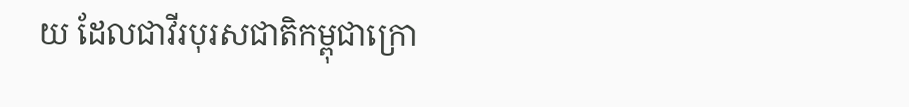យ ដែលជាវីរបុរសជាតិកម្ពុជាក្រោ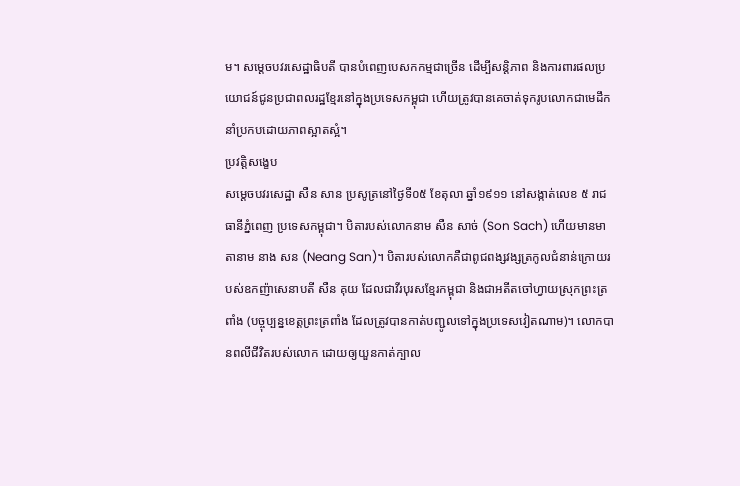ម។ សម្ដេចបវរសេដ្ឋាធិបតី បានបំពេញបេសកកម្មជាច្រើន ដើម្បីសន្តិភាព និងការពារផលប្រយោជន៍ជូនប្រជាពលរដ្ឋខ្មែរនៅក្នុងប្រទេសកម្ពុជា ហើយត្រូវបានគេចាត់ទុករូបលោកជាមេដឹកនាំប្រកបដោយភាពស្អាតស្អំ។
ប្រវត្តិសង្ខេប
សម្ដេចបវរសេដ្ឋា សឺន សាន ប្រសូត្រនៅថ្ងៃទី០៥ ខែតុលា ឆ្នាំ១៩១១ នៅសង្កាត់លេខ ៥ រាជធានីភ្នំពេញ ប្រទេសកម្ពុជា។ បិតារបស់លោកនាម សឺន សាច់ (Son Sach) ហើយមានមាតានាម នាង សន (Neang San)។ បិតារបស់លោកគឺជាពូជពង្សវង្សត្រកូលជំនាន់ក្រោយរបស់ឧកញ៉ាសេនាបតី សឺន គុយ ដែលជាវីរបុរសខ្មែរកម្ពុជា និងជាអតីតចៅហ្វាយស្រុកព្រះត្រពាំង (បច្ចុប្បន្នខេត្តព្រះត្រពាំង ដែលត្រូវបានកាត់បញ្ជូលទៅក្នុងប្រទេសវៀតណាម)។ លោកបានពលីជីវិតរបស់លោក ដោយឲ្យយួនកាត់ក្បាល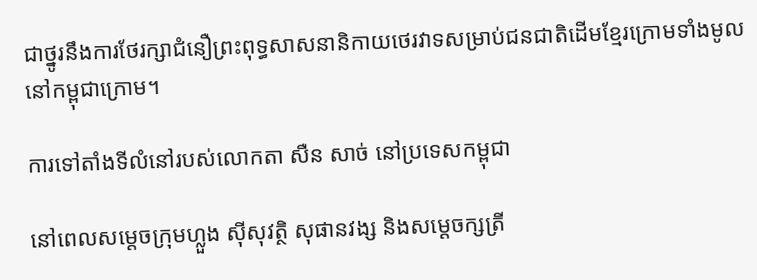ជាថ្នូរនឹងការថែរក្សាជំនឿព្រះពុទ្ធសាសនានិកាយថេរវាទសម្រាប់ជនជាតិដើមខ្មែរក្រោមទាំងមូលនៅកម្ពុជាក្រោម។

ការទៅតាំងទីលំនៅរបស់លោកតា សឺន សាច់ នៅប្រទេសកម្ពុជា

នៅពេលសម្ដេចក្រុមហ្លួង ស៊ីសុវត្ថិ សុផានវង្ស និងសម្ដេចក្សត្រី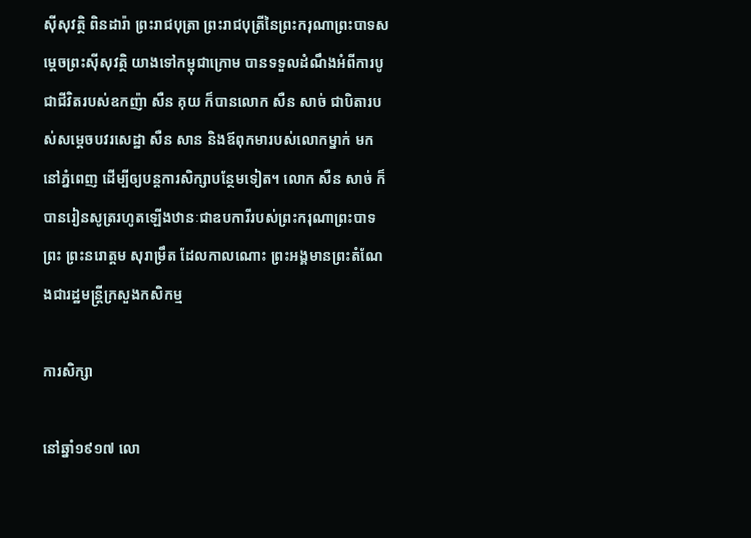ស៊ីសុវត្ថិ ពិនដារ៉ា ព្រះរាជបុត្រា ព្រះរាជបុត្រីនៃព្រះករុណាព្រះបាទសម្ដេចព្រះស៊ីសុវត្ថិ យាងទៅកម្ពុជាក្រោម បានទទួលដំណឹងអំពីការបូជាជីវិតរបស់ឧកញ៉ា សឺន គុយ ក៏បានលោក សឺន សាច់ ជាបិតារបស់សម្ដេចបវរសេដ្ឋា សឺន សាន និងឪពុកមារបស់លោកម្នាក់ មកនៅភ្នំពេញ ដើម្បីឲ្យបន្តការសិក្សាបន្ថែមទៀត។ លោក សឺន សាច់ ក៏បានរៀនសូត្ររហូតឡើងឋានៈជាឧបការីរបស់ព្រះករុណាព្រះបាទព្រះ ព្រះនរោត្ដម សុរាម្រឹត ដែលកាលណោះ ព្រះអង្គមានព្រះតំណែងជារដ្ឋមន្ត្រីក្រសួងកសិកម្ម

ការសិក្សា

នៅឆ្នាំ១៩១៧ លោ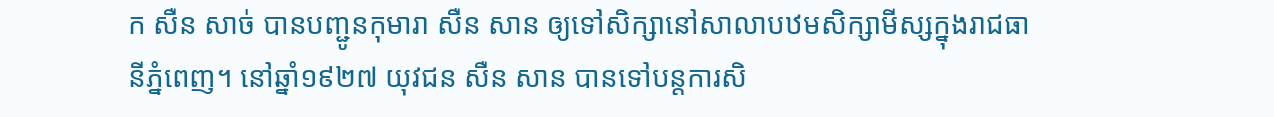ក សឺន សាច់ បានបញ្ជូនកុមារា សឺន សាន ឲ្យទៅសិក្សានៅសាលាបឋមសិក្សាមីស្សក្នុងរាជធានីភ្នំពេញ។ នៅឆ្នាំ១៩២៧ យុវជន សឺន សាន បានទៅបន្តការសិ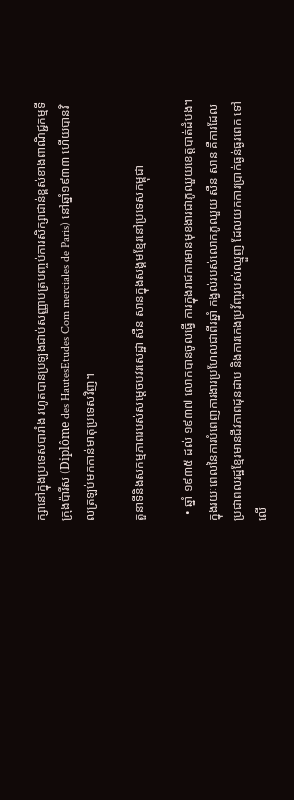ក្សានៅក្នុងប្រទេសបារាំង រហូតបានប្រឡងជាប់សញ្ញាបត្របញ្ចប់ការសិក្សាជាន់ខ្ពស់ខាងពាណិជ្ជកម្មទីក្រុងប៉ារីស (Diplôme des HautesEtudes Com merciales de Paris) នៅឆ្នាំ១៩៣៣ ហើយបានវិលត្រឡប់មកកាន់មាតុប្រទេសវិញ។

តួនាទីនិងសកម្មភាពរបស់សម្តេចបវរសេដ្ឋា សឺន សានក្នុងសង្គមខ្មែរនៅប្រទេសកម្ពុជា

  • ឆ្នាំ ១៩៣៥ ដល់ ១៩៣៧ លោកបានចូលធ្វើ ការក្នុងរាជការមានមុខងារជាភូឈួយខេត្តបាត់ដំបង។ ក្នុងរយៈពេលនៃការបំពេញការងារប្រហែលជាពីរឆ្នាំ កង្វល់របស់លោកភូឈួយ សឺន សាន គឺការដែលប្រជាពលរដ្ឋខ្មែរមានជីវភាពដុនដាប និងការកេងប្រវ័ញ្ចរបស់ឈ្មួញ ដែលយកការប្រាក់ធ្ងន់ធ្ងរពេក ទៅលើ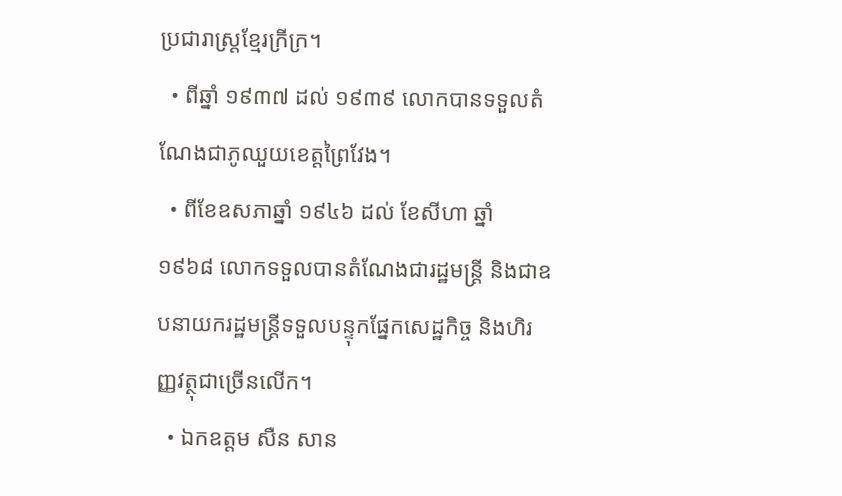ប្រជារាស្រ្តខ្មែរក្រីក្រ។
  • ពីឆ្នាំ ១៩៣៧ ដល់ ១៩៣៩ លោកបានទទួលតំណែងជាភូឈួយខេត្តព្រៃវែង។
  • ពីខែឧសភាឆ្នាំ ១៩៤៦ ដល់ ខែសីហា ឆ្នាំ ១៩៦៨ លោកទទួលបានតំណែងជារដ្ឋមន្ត្រី និងជាឧបនាយករដ្ឋមន្ត្រីទទួលបន្ទុកផ្នែកសេដ្ឋកិច្ច និងហិរញ្ញវត្ថុជាច្រើនលើក។
  • ឯកឧត្តម សឺន សាន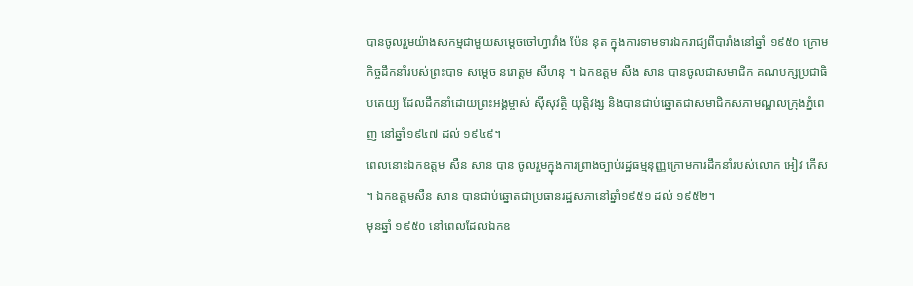បានចូលរួមយ៉ាងសកម្មជាមួយសម្តេចចៅហ្វាវាំង ប៉ែន នុត ក្នុងការទាមទារឯករាជ្យពីបារាំងនៅឆ្នាំ ១៩៥០ ក្រោមកិច្ចដឹកនាំរបស់ព្រះបាទ សម្តេច នរោត្តម សីហនុ ។ ឯកឧត្តម សឺង សាន បានចូលជាសមាជិក គណបក្សប្រជាធិបតេយ្យ ដែលដឹកនាំដោយព្រះអង្គម្ចាស់ ស៊ីសុវត្ថិ យុត្តិវង្ស និងបានជាប់ឆ្នោតជាសមាជិកសភាមណ្ឌលក្រុងភ្នំពេញ នៅឆ្នាំ១៩៤៧ ដល់ ១៩៤៩។
ពេលនោះឯកឧត្តម សឺន សាន បាន ចូលរួមក្នុងការព្រាងច្បាប់រដ្ឋធម្មនុញ្ញក្រោមការដឹកនាំរបស់លោក អៀវ កើស ។ ឯកឧត្តមសឺន សាន បានជាប់ឆ្នោតជាប្រធានរដ្ឋសភានៅឆ្នាំ១៩៥១ ដល់ ១៩៥២។
មុនឆ្នាំ ១៩៥០ នៅពេលដែលឯកឧ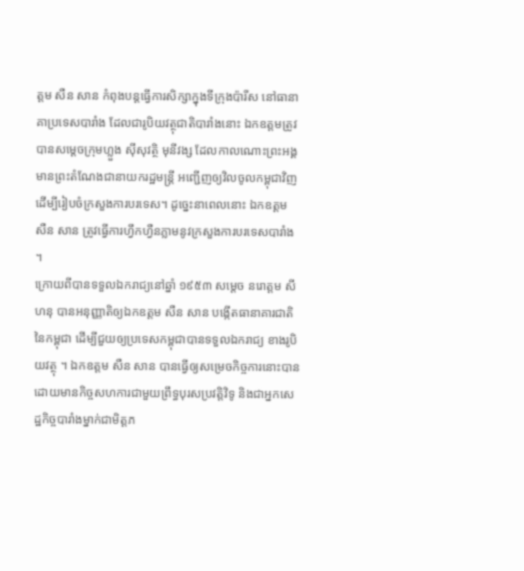ត្តម សឺន សាន កំពុងបន្តធ្វើការសិក្សាក្នុងទីក្រុងប៉ារីស នៅធានាគាប្រទេសបារាំង ដែលជារូបិយវត្ថុជាតិបារាំងនោះ ឯកឧត្តមត្រូវបានសម្តេចក្រុមហ្លួង ស៊ីសុវត្ថិ មុនីវង្ស ដែលកាលណោះព្រះអង្គមានព្រះតំណែងជានាយករដ្ឋមន្រ្តី អញ្ជើញឲ្យវិលចូលកម្ពុជាវិញ ដើម្បីរៀបចំក្រសួងការបរទេស។ ដូច្នេះនាពេលនោះ ឯកឧត្តម សឺន សាន ត្រូវធ្វើការហ្វឹកហ្វឺនភ្លាមនូវក្រសួងការបរទេសបារាំង ។
ក្រោយពីបានទទួលឯករាជ្យនៅឆ្នាំ ១៩៥៣ សម្តេច នរោត្តម សីហនុ បានអនុញ្ញាតិឲ្យឯកឧត្តម សឺន សាន បង្កើតធានាគារជាតិនៃកម្ពុជា ដើម្បីជួយឲ្យប្រទេសកម្ពុជាបានទទួលឯករាជ្យ ខាងរូបិយវត្ថុ ។ ឯកឧត្តម សឺន សាន បានធ្វើឲ្យសម្រេចកិច្ចការនោះបាន ដោយមានកិច្ចសហការជាមួយព្រឹទ្ធបុរសប្រវត្តិវិទូ និងជាអ្នកសេដ្ឋកិច្ចបារាំងម្នាក់ជាមិត្តភ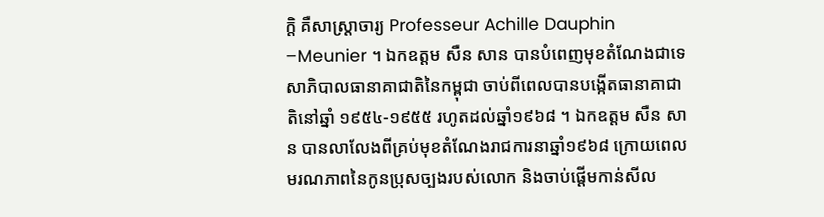ក្តិ គឺសាស្រ្តាចារ្យ Professeur Achille Dauphin –Meunier ។ ឯកឧត្តម សឺន សាន បានបំពេញមុខតំណែងជាទេសាភិបាលធានាគាជាតិនៃកម្ពុជា ចាប់ពីពេលបានបង្កើតធានាគាជាតិនៅឆ្នាំ ១៩៥៤-១៩៥៥ រហូតដល់ឆ្នាំ១៩៦៨ ។ ឯកឧត្តម សឺន សាន បានលាលែងពីគ្រប់មុខតំណែងរាជការនាឆ្នាំ១៩៦៨ ក្រោយពេលមរណភាពនៃកូនប្រុសច្បងរបស់លោក និងចាប់ផ្តើមកាន់សីល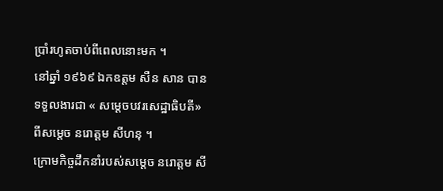ប្រាំរហូតចាប់ពីពេលនោះមក ។
នៅឆ្នាំ ១៩៦៩ ឯកឧត្តម សឺន សាន បានទទួលងារជា « សម្តេចបវរសេដ្ឋាធិបតី» ពីសម្តេច នរោត្តម សីហនុ ។
ក្រោមកិច្ចដឹកនាំរបស់សម្តេច នរោត្តម សី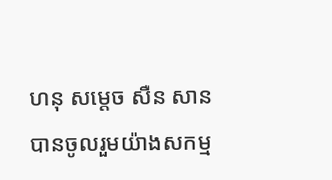ហនុ សម្តេច សឺន សាន បានចូលរួមយ៉ាងសកម្ម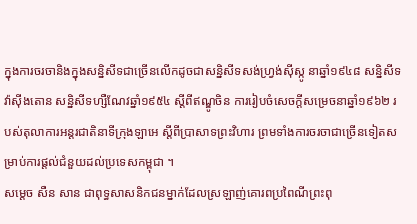ក្នុងការចរចានិងក្នុងសន្និសីទជាច្រើនលើកដូចជាសន្និសីទសង់ហ្វ្រង់ស៊ីស្កូ នាឆ្នាំ១៩៤៨ សន្និសីទវ៉ាស៊ីងតោន សន្និសីទហ្សឺណែវឆ្នាំ១៩៥៤ ស្តីពីឥណ្ឌូចិន ការរៀបចំសេចក្តីសម្រេចនាឆ្នាំ១៩៦២ របស់តុលាការអន្តរជាតិនាទីក្រុងឡាអេ ស្តីពីប្រាសាទព្រះវិហារ ព្រមទាំងការចរចាជាច្រើនទៀតសម្រាប់ការផ្តល់ជំនួយដល់ប្រទេសកម្ពុជា ។
សម្តេច សឺន សាន ជាពុទ្ធសាសនិកជនម្នាក់ដែលស្រឡាញ់គោរពប្រពៃណីព្រះពុ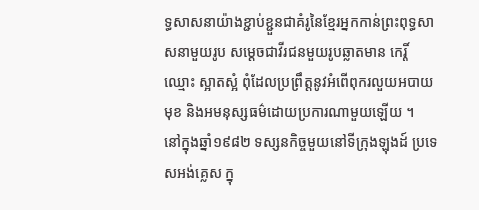ទ្ធសាសនាយ៉ាងខ្ជាប់ខ្ជួនជាគំរូនៃខ្មែរអ្នកកាន់ព្រះពុទ្ធសាសនាមួយរូប សម្តេចជាវីរជនមួយរូបឆ្លាតមាន កេរ្តិ៍ឈ្មោះ ស្អាតស្អំ ពុំដែលប្រព្រឹត្តនូវអំពើពុករលួយអបាយមុខ និងអមនុស្សធម៌ដោយប្រការណាមួយឡើយ ។
នៅក្នុងឆ្នាំ១៩៨២ ទស្សនកិច្ចមួយនៅទីក្រុងឡុងដ៍ ប្រទេសអង់គ្លេស ក្នុ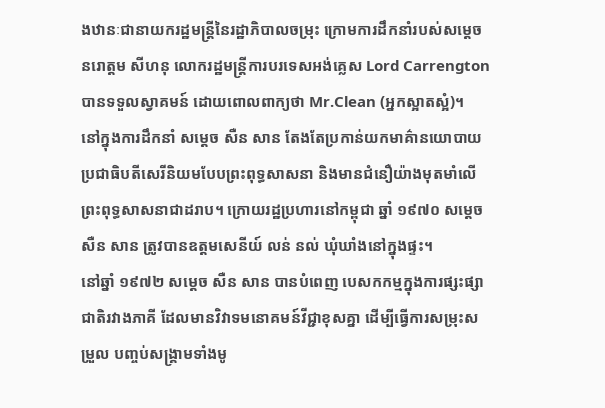ងឋានៈជានាយករដ្ឋមន្ត្រីនៃរដ្ឋាភិបាលចម្រុះ ក្រោមការដឹកនាំរបស់សម្តេច នរោត្តម សីហនុ លោករដ្ឋមន្ត្រីការបរទេសអង់គ្លេស Lord Carrengton បានទទួលស្វាគមន៍ ដោយពោលពាក្យថា Mr.Clean (អ្នកស្អាតស្អំ)។
នៅក្នុងការដឹកនាំ សម្តេច សឺន សាន តែងតែប្រកាន់យកមាគ៌ានយោបាយប្រជាធិបតីសេរីនិយមបែបព្រះពុទ្ធសាសនា និងមានជំនឿយ៉ាងមុតមាំលើព្រះពុទ្ធសាសនាជាដរាប។ ក្រោយរដ្ឋប្រហារនៅកម្ពុជា ឆ្នាំ ១៩៧០ សម្តេច សឺន សាន ត្រូវបានឧត្តមសេនីយ៍ លន់ នល់ ឃុំឃាំងនៅក្នុងផ្ទះ។
នៅឆ្នាំ ១៩៧២ សម្តេច សឺន សាន បានបំពេញ បេសកកម្មក្នុងការផ្សះផ្សាជាតិរវាងភាគី ដែលមានវិវាទមនោគមន៍វីជ្ជាខុសគ្នា ដើម្បីធ្វើការសម្រុះសម្រួល បញ្ចប់សង្គ្រាមទាំងមូ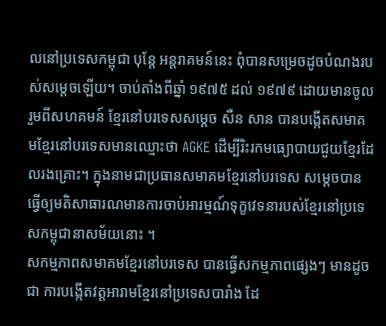លនៅប្រទេសកម្ពុជា បុន្តែ អន្តរាគមន៍នេះ ពុំបានសម្រេចដូចបំណងរបស់សម្តេចឡើយ។ ចាប់តាំងពីឆ្នាំ ១៩៧៥ ដល់ ១៩៧៩ ដោយមានចូលរួមពីសហគមន៍ ខ្មែរនៅបរទេសសម្តេច សឺន សាន បានបង្កើតសមាគមខ្មែរនៅបរទេសមានឈ្មោះថា AGKE ដើម្បីរិះរកមធ្យោបាយជួយខ្មែរដែលរងគ្រោះ។ ក្នុងនាមជាប្រធានសមាគមខ្មែរនៅបរទេស សម្តេចបានធ្វើឲ្យមតិសាធារណមានការចាប់អារម្មណ៍ទុក្ខវេទនារបស់ខ្មែរនៅប្រទេសកម្ពុជានាសម័យនោះ ។
សកម្មភាពសមាគមខ្មែរនៅបរទេស បានធ្វើសកម្មភាពផ្សេងៗ មានដូចជា ការបង្កើតវត្តអារាមខ្មែរនៅប្រទេសបារាំង ដែ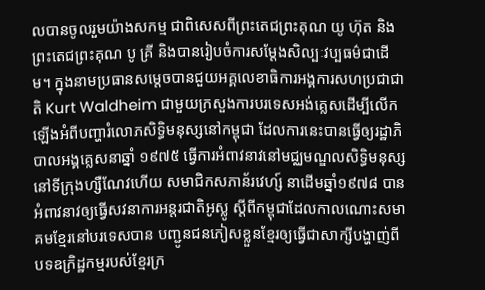លបានចូលរួមយ៉ាងសកម្ម ជាពិសេសពីព្រះតេជព្រះគុណ យូ ហ៊ុត និងព្រះតេជព្រះគុណ បូ គ្រី និងបានរៀបចំការសម្តែងសិល្បៈវប្បធម៌ជាដើម។ ក្នុងនាមប្រធានសម្តេចបានជួយអគ្គលេខាធិការអង្គការសហប្រជាជាតិ Kurt Waldheim ជាមួយក្រសួងការបរទេសអង់គ្លេសដើម្បីលើកឡើងអំពីបញ្ហារំលោភសិទ្ធិមនុស្សនៅកម្ពុជា ដែលការនេះបានធ្វើឲ្យរដ្ឋាភិបាលអង្គគ្លេសនាឆ្នាំ ១៩៧៥ ធ្វើការអំពាវនាវនៅមជ្ឈមណ្ឌលសិទ្ធិមនុស្សនៅទីក្រុងហ្សឺណែវហើយ សមាជិកសភាន័រវេហ្ស៍ នាដើមឆ្នាំ១៩៧៨ បានអំពាវនាវឲ្យធ្វើសវនាការអន្តរជាតិអូស្លូ ស្តីពីកម្ពុជាដែលកាលណោះសមាគមខ្មែរនៅបរទេសបាន បញ្ជូនជនភៀសខ្លួនខ្មែរឲ្យធ្វើជាសាក្សីបង្ហាញ់ពីបទឧក្រិដ្ឋកម្មរបស់ខ្មែរក្រ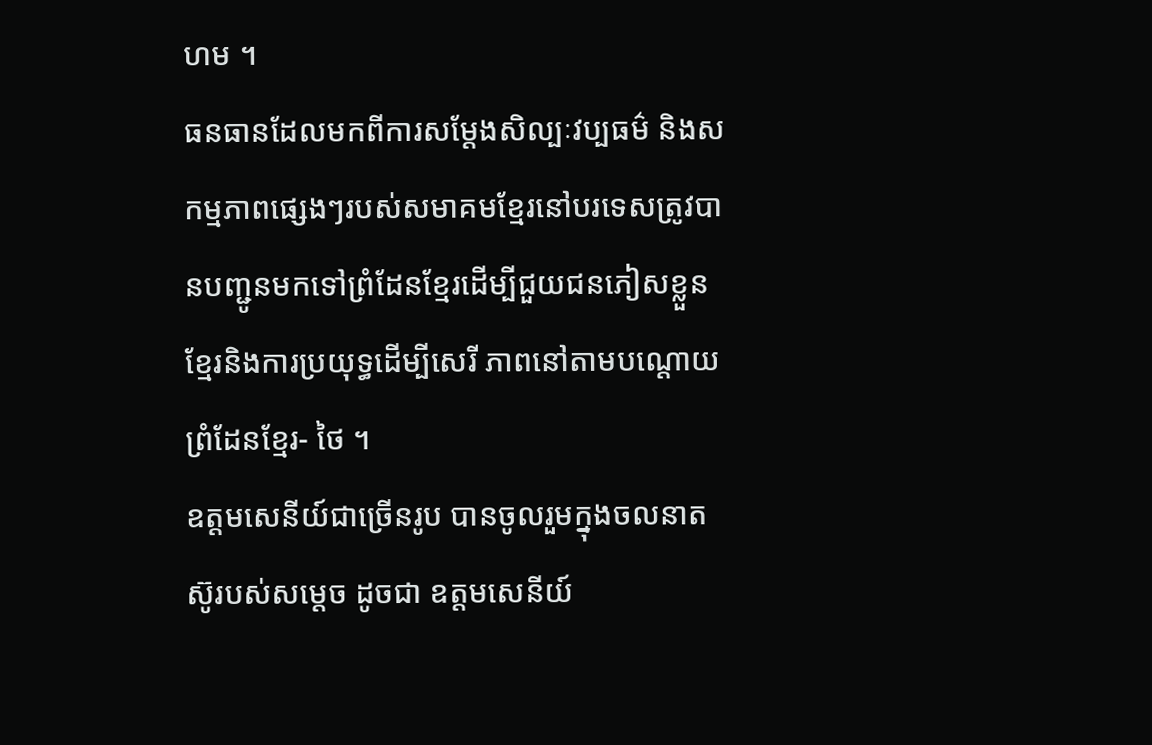ហម ។
ធនធានដែលមកពីការសម្តែងសិល្បៈវប្បធម៌ និងសកម្មភាពផ្សេងៗរបស់សមាគមខ្មែរនៅបរទេសត្រូវបានបញ្ជូនមកទៅព្រំដែនខ្មែរដើម្បីជួយជនភៀសខ្លួនខ្មែរនិងការប្រយុទ្ធដើម្បីសេរី ភាពនៅតាមបណ្តោយព្រំដែនខ្មែរ- ថៃ ។
ឧត្តមសេនីយ៍ជាច្រើនរូប បានចូលរួមក្នុងចលនាតស៊ូរបស់សម្ដេច ដូចជា ឧត្តមសេនីយ៍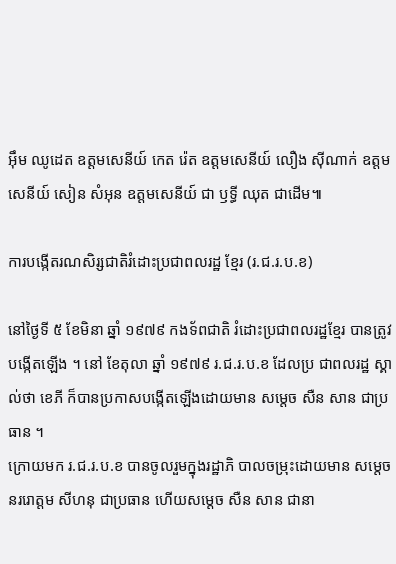អ៊ឹម ឈូដេត ឧត្តមសេនីយ៍ កេត រ៉េត ឧត្តមសេនីយ៍ លឿង ស៊ីណាក់ ឧត្តមសេនីយ៍ សៀន សំអុន ឧត្តមសេនីយ៍ ជា ឫទ្ធី ឈុត ជាដើម៕

ការបង្កើតរណសិរ្សជាតិរំដោះប្រជាពលរដ្ឋ ខ្មែរ (រ.ជ.រ.ប.ខ)

នៅថ្ងៃទី ៥ ខែមិនា ឆ្នាំ ១៩៧៩ កងទ័ពជាតិ រំដោះប្រជាពលរដ្ឋខ្មែរ បានត្រូវបង្កើតឡើង ។ នៅ ខែតុលា ឆ្នាំ ១៩៧៩ រ.ជ.រ.ប.ខ ដែលប្រ ជាពលរដ្ឋ ស្គាល់ថា ខេភី ក៏បានប្រកាសបង្កើតឡើងដោយមាន សម្តេច សឺន សាន ជាប្រធាន ។
ក្រោយមក រ.ជ.រ.ប.ខ បានចូលរួមក្នុងរដ្ឋាភិ បាលចម្រុះដោយមាន សម្តេច នររោត្តម សីហនុ ជាប្រធាន ហើយសម្តេច សឺន សាន ជានា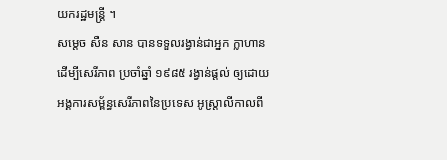យករដ្ឋមន្រ្តី ។
សម្តេច សឺន សាន បានទទួលរង្វាន់ជាអ្នក ក្លាហានដើម្បីសេរីភាព ប្រចាំឆ្នាំ ១៩៨៥ រង្វាន់ផ្តល់ ឲ្យដោយអង្គការសម្ព័ន្ធសេរីភាពនៃប្រទេស អូស្ត្រាលីកាលពី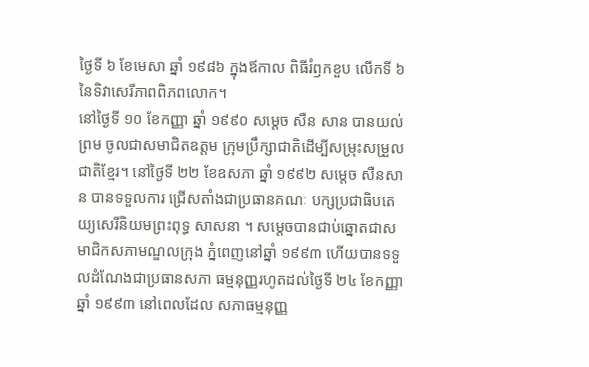ថ្ងៃទី ៦ ខែមេសា ឆ្នាំ ១៩៨៦ ក្នុងឪកាល ពិធីរំឭកខួប លើកទី ៦ នៃទិវាសេរីភាពពិភពលោក។
នៅថ្ងៃទី ១០ ខែកញ្ញា ឆ្នាំ ១៩៩០ សម្តេច សឺន សាន បានយល់ព្រម ចូលជាសមាជិតឧត្តម ក្រុមប្រឹក្សាជាតិដើម្បីសម្រុះសម្រួលជាតិខ្មែរ។ នៅថ្ងៃទី ២២ ខែឧសភា ឆ្នាំ ១៩៩២ សម្តេច សឺនសាន បានទទួលការ ជ្រើសតាំងជាប្រធានគណៈ បក្សប្រជាធិបតេយ្យសេរីនិយមព្រះពុទ្ធ សាសនា ។ សម្តេចបានជាប់ឆ្នោតជាសមាជិកសភាមណ្ឌលក្រុង ភ្នំពេញនៅឆ្នាំ ១៩៩៣ ហើយបានទទួលដំណែងជាប្រធានសភា ធម្មនុញ្ញរហូតដល់ថ្ងៃទី ២៤ ខែកញ្ញា ឆ្នាំ ១៩៩៣ នៅពេលដែល សភាធម្មនុញ្ញ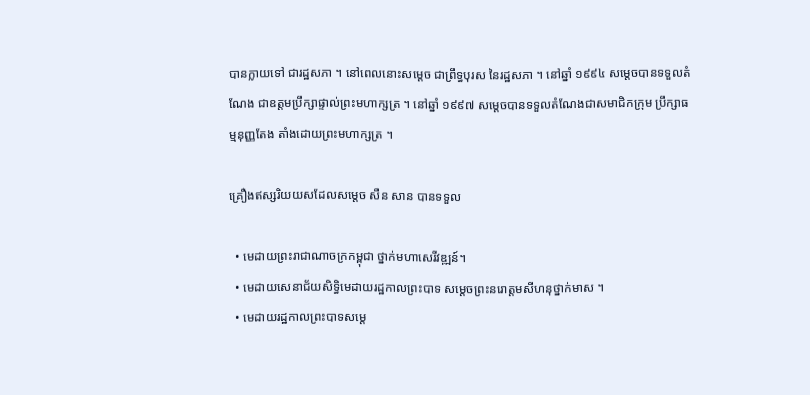បានក្លាយទៅ ជារដ្ឋសភា ។ នៅពេលនោះសម្តេច ជាព្រឹទ្ធបុរស នៃរដ្ឋសភា ។ នៅឆ្នាំ ១៩៩៤ សម្តេចបានទទួលតំ ណែង ជាឧត្តមប្រឹក្សាផ្ទាល់ព្រះមហាក្សត្រ ។ នៅឆ្នាំ ១៩៩៧ សម្តេចបានទទួលតំណែងជាសមាជិកក្រុម ប្រឹក្សាធម្មនុញ្ញតែង តាំងដោយព្រះមហាក្សត្រ ។

គ្រឿងឥស្សរិយយសដែលសម្តេច សឺន សាន បានទទួល

  • មេដាយព្រះរាជាណាចក្រកម្ពុជា ថ្នាក់មហាសេរីវឌ្ឍន៍។
  • មេដាយសេនាជ័យសិទ្ធិមេដាយរដ្ឋកាលព្រះបាទ សម្តេចព្រះនរោត្តមសីហនុថ្នាក់មាស ។
  • មេដាយរដ្ឋកាលព្រះបាទសម្តេ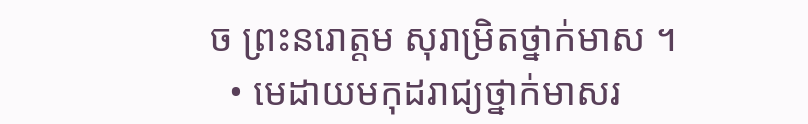ច ព្រះនរោត្តម សុរាម្រិតថ្នាក់មាស ។
  • មេដាយមកុដរាជ្យថ្នាក់មាសរ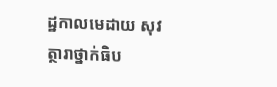ដ្ឋកាលមេដាយ សុវត្ថារាថ្នាក់ធិប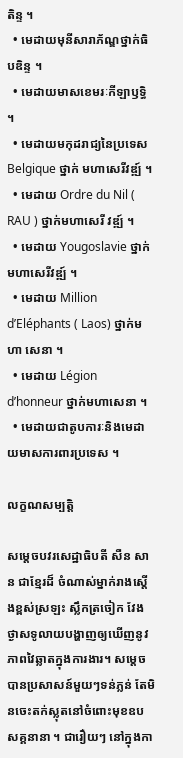តិន្ទ ។
  • មេដាយមុនីសារាភ័ណ្ឌថ្នាក់ធិបឌិន្ទ ។
  • មេដាយមាសខេមរៈកីឡាឫទ្ធិ ។
  • មេដាយមកុដរាជ្យនៃប្រទេស Belgique ថ្នាក់ មហាសេរីវឌ្ឍ៍ ។
  • មេដាយ Ordre du Nil ( RAU ) ថ្នាក់មហាសេរី វឌ្ឍ៍ ។
  • មេដាយ Yougoslavie ថ្នាក់មហាសេរីវឌ្ឍ៍ ។
  • មេដាយ Million d’Eléphants ( Laos) ថ្នាក់មហា សេនា ។
  • មេដាយ Légion d’honneur ថ្នាក់មហាសេនា ។
  • មេដាយជាតូបការៈនិងមេដាយមាសការពារប្រទេស ។

លក្ខណសម្បត្តិ

សម្តេចបវរសេដ្ឋាធិបតី សឺន សាន ជាខ្មែរដ៏ ចំណាស់ម្នាក់រាងស្តើងខ្ពស់ស្រឡះ ស្លឹកត្រចៀក វែង ថ្ងាសទូលាយបង្ហាញឲ្យឃើញនូវភាពវៃឆ្លាតក្នុងការងារ។ សម្តេចបានប្រសាសន៍មួយៗទន់ភ្លន់ តែមិនចេះតក់ស្លុតនៅចំពោះមុខឧបសគ្គនានា ។ ជារឿយៗ នៅក្នុងកា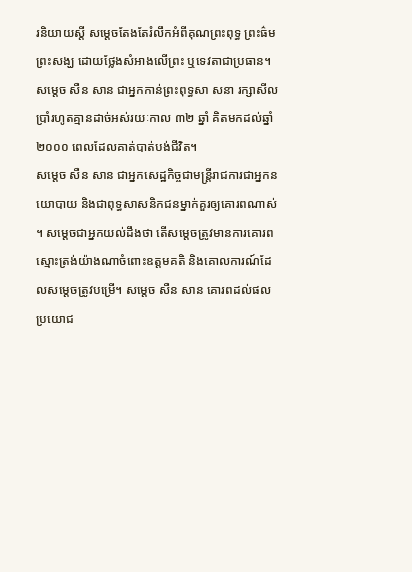រនិយាយស្តី សម្តេចតែងតែរំលឹកអំពីគុណព្រះពុទ្ធ ព្រះធ៌ម ព្រះសង្ឃ ដោយថ្លែងសំអាងលើព្រះ ឬទេវតាជាប្រធាន។ សម្តេច សឺន សាន ជាអ្នកកាន់ព្រះពុទ្ធសា សនា រក្សាសីលប្រាំរហូតគ្មានដាច់អស់រយៈកាល ៣២ ឆ្នាំ គិតមកដល់ឆ្នាំ ២០០០ ពេលដែលគាត់បាត់បង់ជីវិត។
សម្តេច សឺន សាន ជាអ្នកសេដ្ឋកិច្ចជាមន្ត្រីរាជការជាអ្នកនយោបាយ និងជាពុទ្ធសាសនិកជនម្នាក់គួរឲ្យគោរពណាស់ ។ សម្តេចជាអ្នកយល់ដឹងថា តើសម្តេចត្រូវមានការគោរពស្មោះត្រង់យ៉ាងណាចំពោះឧត្តមគតិ និងគោលការណ៍ដែលសម្តេចត្រូវបម្រើ។ សម្តេច សឺន សាន គោរពដល់ផលប្រយោជ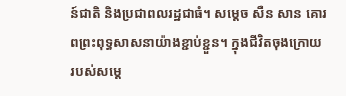ន៍ជាតិ និងប្រជាពលរដ្ឋជាធំ។ សម្តេច សឺន សាន គោរពព្រះពុទ្ធសាសនាយ៉ាងខ្ជាប់ខ្ជួន។ ក្នុងជីវិតចុងក្រោយរបស់សម្តេ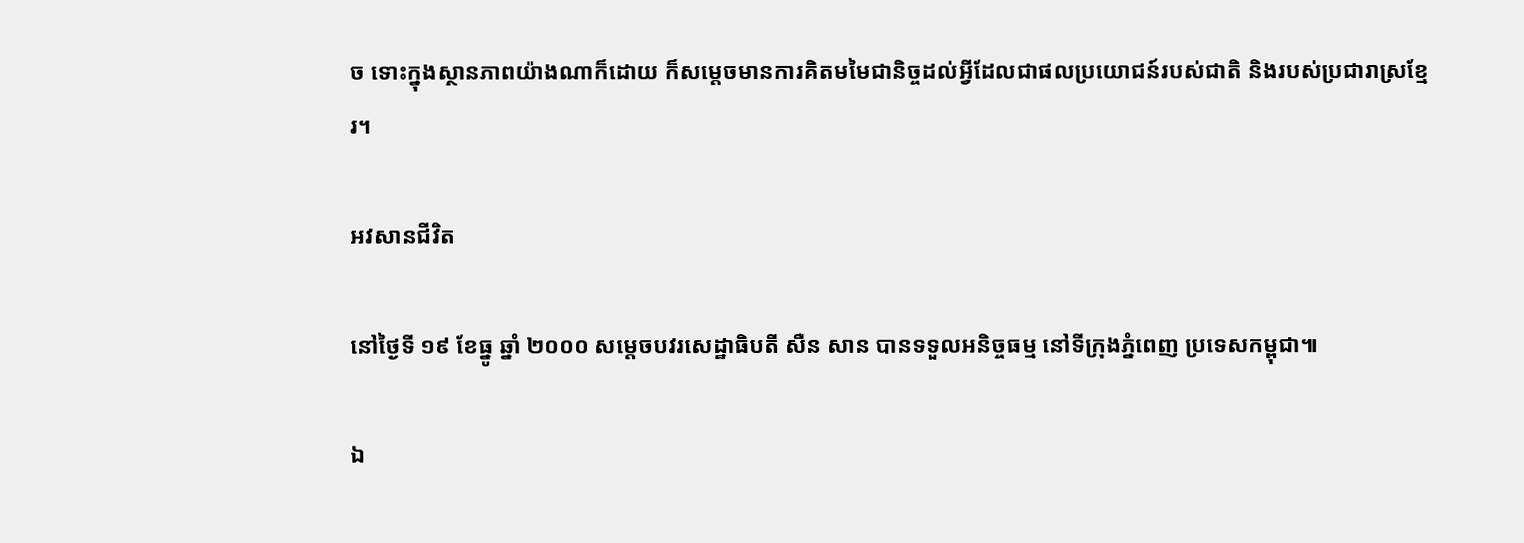ច ទោះក្នុងស្ថានភាពយ៉ាងណាក៏ដោយ ក៏សម្តេចមានការគិតមមៃជានិច្ចដល់អ្វីដែលជាផលប្រយោជន៍របស់ជាតិ និងរបស់ប្រជារាស្រខ្មែរ។

អវសានជីវិត

នៅថ្ងៃទី ១៩ ខែធ្នូ ឆ្នាំ ២០០០ សម្តេចបវរសេដ្ឋាធិបតី សឺន សាន បានទទួលអនិច្ចធម្ម នៅទីក្រុងភ្នំពេញ ប្រទេសកម្ពុជា៕

ឯ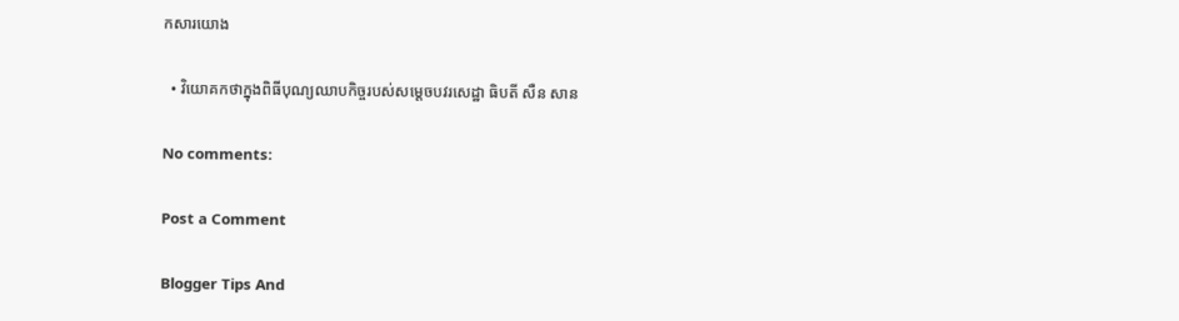កសារយោង

  • វិយោគកថាក្នុងពិធីបុណ្យឈាបកិច្ចរបស់សម្តេចបវរសេដ្ឋា ធិបតី សឺន សាន

No comments:

Post a Comment

Blogger Tips And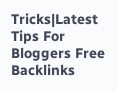Tricks|Latest Tips For Bloggers Free Backlinks